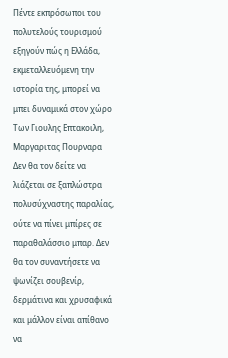Πέντε εκπρόσωποι του πολυτελούς τουρισμού εξηγούν πώς η Ελλάδα, εκμεταλλευόμενη την ιστορία της, μπορεί να μπει δυναμικά στον χώρο
Των Γιουλης Επτακοιλη, Μαργαριτας Πουρναρα
Δεν θα τον δείτε να λιάζεται σε ξαπλώστρα πολυσύχναστης παραλίας, ούτε να πίνει μπίρες σε παραθαλάσσιο μπαρ. Δεν θα τον συναντήσετε να ψωνίζει σουβενίρ, δερμάτινα και χρυσαφικά και μάλλον είναι απίθανο να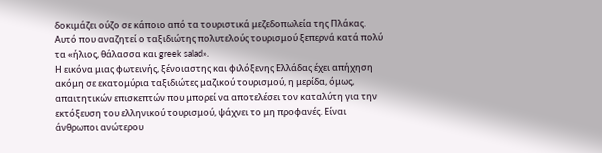δοκιμάζει ούζο σε κάποιο από τα τουριστικά μεζεδοπωλεία της Πλάκας. Αυτό που αναζητεί ο ταξιδιώτης πολυτελούς τουρισμού ξεπερνά κατά πολύ τα «ήλιος, θάλασσα και greek salad».
Η εικόνα μιας φωτεινής, ξένοιαστης και φιλόξενης Ελλάδας έχει απήχηση ακόμη σε εκατομύρια ταξιδιώτες μαζικού τουρισμού, η μερίδα, όμως, απαιτητικών επισκεπτών που μπορεί να αποτελέσει τον καταλύτη για την εκτόξευση του ελληνικού τουρισμού, ψάχνει το μη προφανές. Είναι άνθρωποι ανώτερου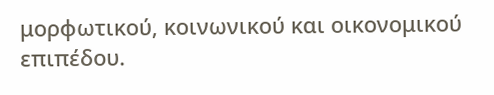μορφωτικού, κοινωνικού και οικονομικού επιπέδου.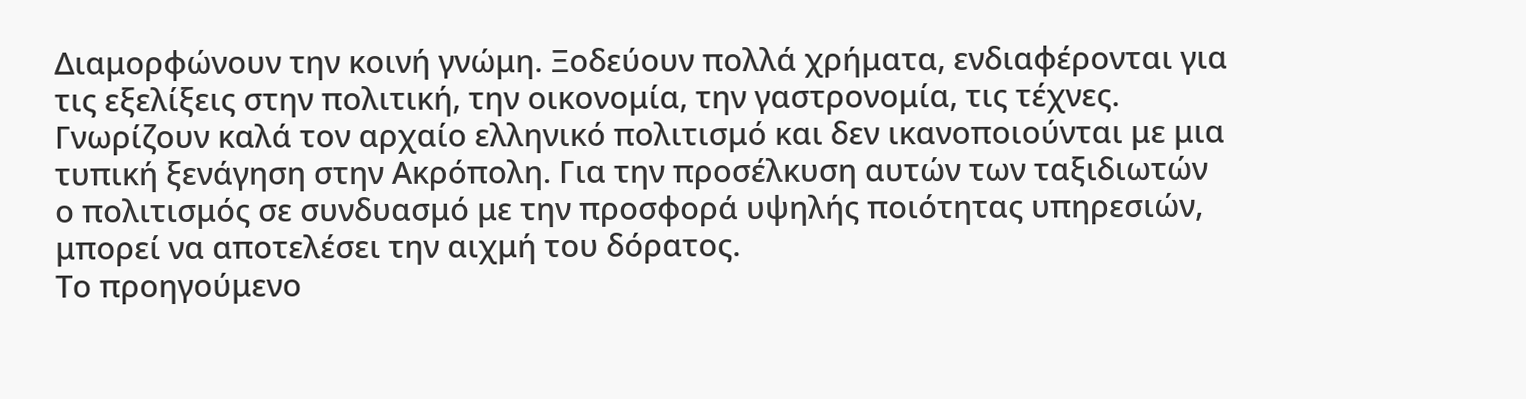Διαμορφώνουν την κοινή γνώμη. Ξοδεύουν πολλά χρήματα, ενδιαφέρονται για τις εξελίξεις στην πολιτική, την οικονομία, την γαστρονομία, τις τέχνες. Γνωρίζουν καλά τον αρχαίο ελληνικό πολιτισμό και δεν ικανοποιούνται με μια τυπική ξενάγηση στην Ακρόπολη. Για την προσέλκυση αυτών των ταξιδιωτών ο πολιτισμός σε συνδυασμό με την προσφορά υψηλής ποιότητας υπηρεσιών, μπορεί να αποτελέσει την αιχμή του δόρατος.
Το προηγούμενο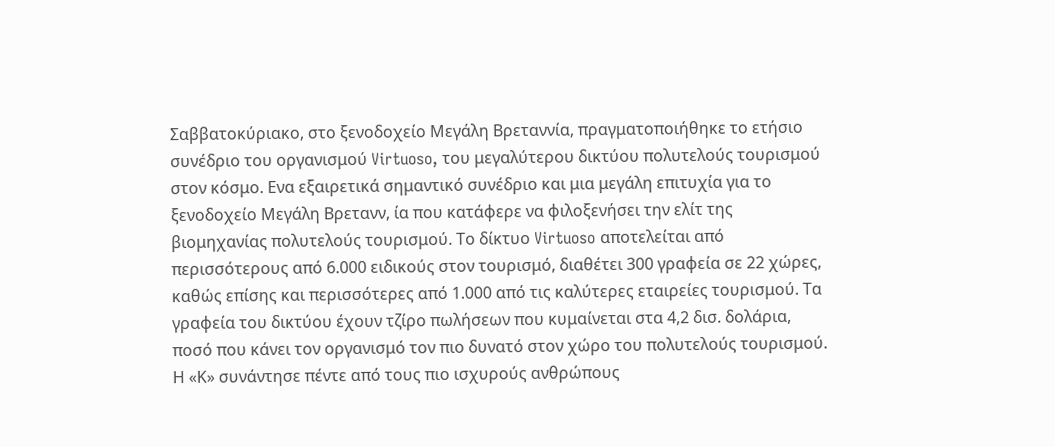Σαββατοκύριακο, στο ξενοδοχείο Mεγάλη Βρεταννία, πραγματοποιήθηκε το ετήσιο συνέδριο του οργανισμού Virtuoso, του μεγαλύτερου δικτύου πολυτελούς τουρισμού στον κόσμο. Ενα εξαιρετικά σημαντικό συνέδριο και μια μεγάλη επιτυχία για το ξενοδοχείο Μεγάλη Βρετανν, ία που κατάφερε να φιλοξενήσει την ελίτ της βιομηχανίας πολυτελούς τουρισμού. Το δίκτυο Virtuoso αποτελείται από περισσότερους από 6.000 ειδικούς στον τουρισμό, διαθέτει 300 γραφεία σε 22 χώρες, καθώς επίσης και περισσότερες από 1.000 από τις καλύτερες εταιρείες τουρισμού. Τα γραφεία του δικτύου έχουν τζίρο πωλήσεων που κυμαίνεται στα 4,2 δισ. δολάρια, ποσό που κάνει τον οργανισμό τον πιο δυνατό στον χώρο του πολυτελούς τουρισμού.
Η «Κ» συνάντησε πέντε από τους πιο ισχυρούς ανθρώπους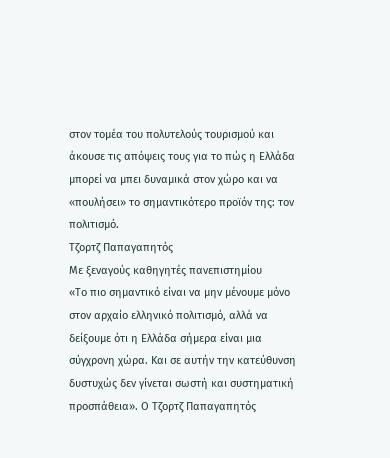στον τομέα του πολυτελούς τουρισμού και άκουσε τις απόψεις τους για το πώς η Ελλάδα μπορεί να μπει δυναμικά στον χώρο και να «πουλήσει» το σημαντικότερο προϊόν της: τον πολιτισμό.
Τζορτζ Παπαγαπητός
Με ξεναγούς καθηγητές πανεπιστημίου
«Το πιο σημαντικό είναι να μην μένουμε μόνο στον αρχαίο ελληνικό πολιτισμό, αλλά να δείξουμε ότι η Ελλάδα σήμερα είναι μια σύγχρονη χώρα. Και σε αυτήν την κατεύθυνση δυστυχώς δεν γίνεται σωστή και συστηματική προσπάθεια». Ο Τζορτζ Παπαγαπητός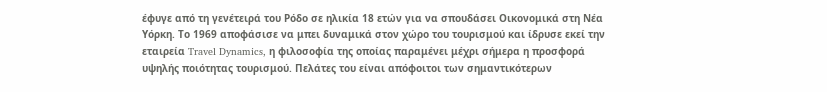έφυγε από τη γενέτειρά του Ρόδο σε ηλικία 18 ετών για να σπουδάσει Οικονομικά στη Νέα Υόρκη. Το 1969 αποφάσισε να μπει δυναμικά στον χώρο του τουρισμού και ίδρυσε εκεί την εταιρεία Travel Dynamics, η φιλοσοφία της οποίας παραμένει μέχρι σήμερα η προσφορά υψηλής ποιότητας τουρισμού. Πελάτες του είναι απόφοιτοι των σημαντικότερων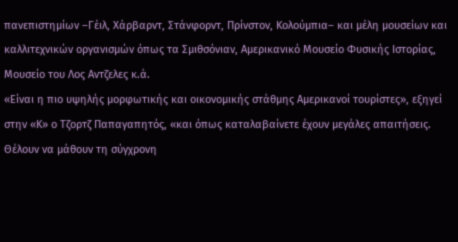πανεπιστημίων –Γέιλ, Χάρβαρντ, Στάνφορντ, Πρίνστον, Κολούμπια– και μέλη μουσείων και καλλιτεχνικών οργανισμών όπως τα Σμιθσόνιαν, Αμερικανικό Μουσείο Φυσικής Ιστορίας, Μουσείο του Λος Αντζελες κ.ά.
«Είναι η πιο υψηλής μορφωτικής και οικονομικής στάθμης Αμερικανοί τουρίστες», εξηγεί στην «Κ» ο Τζορτζ Παπαγαπητός, «και όπως καταλαβαίνετε έχουν μεγάλες απαιτήσεις. Θέλουν να μάθουν τη σύγχρονη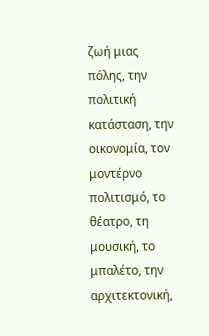ζωή μιας πόλης, την πολιτική κατάσταση, την οικονομία, τον μοντέρνο πολιτισμό, το θέατρο, τη μουσική, το μπαλέτο, την αρχιτεκτονική,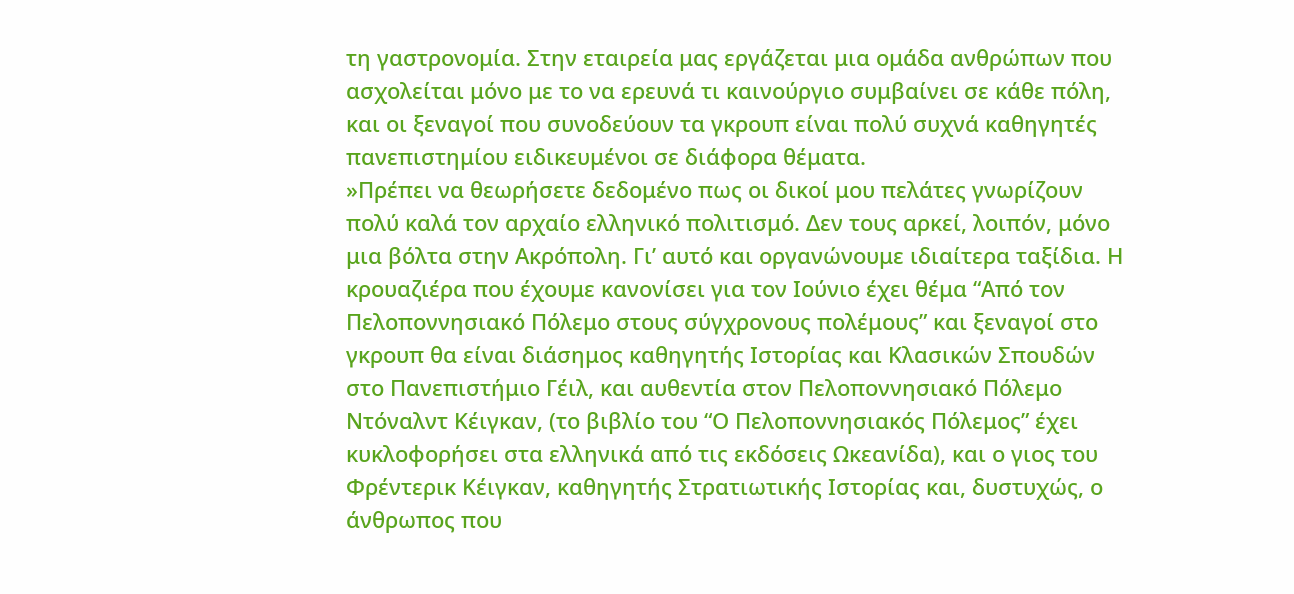τη γαστρονομία. Στην εταιρεία μας εργάζεται μια ομάδα ανθρώπων που ασχολείται μόνο με το να ερευνά τι καινούργιο συμβαίνει σε κάθε πόλη, και οι ξεναγοί που συνοδεύουν τα γκρουπ είναι πολύ συχνά καθηγητές πανεπιστημίου ειδικευμένοι σε διάφορα θέματα.
»Πρέπει να θεωρήσετε δεδομένο πως οι δικοί μου πελάτες γνωρίζουν πολύ καλά τον αρχαίο ελληνικό πολιτισμό. Δεν τους αρκεί, λοιπόν, μόνο μια βόλτα στην Ακρόπολη. Γι’ αυτό και οργανώνουμε ιδιαίτερα ταξίδια. Η κρουαζιέρα που έχουμε κανονίσει για τον Ιούνιο έχει θέμα “Από τον Πελοποννησιακό Πόλεμο στους σύγχρονους πολέμους” και ξεναγοί στο γκρουπ θα είναι διάσημος καθηγητής Ιστορίας και Κλασικών Σπουδών στο Πανεπιστήμιο Γέιλ, και αυθεντία στον Πελοποννησιακό Πόλεμο Ντόναλντ Κέιγκαν, (το βιβλίο του “Ο Πελοποννησιακός Πόλεμος” έχει κυκλοφορήσει στα ελληνικά από τις εκδόσεις Ωκεανίδα), και ο γιος του Φρέντερικ Κέιγκαν, καθηγητής Στρατιωτικής Ιστορίας και, δυστυχώς, ο άνθρωπος που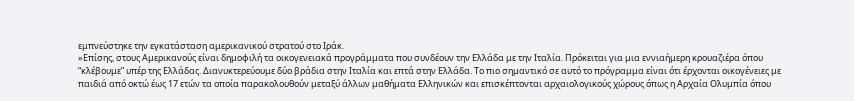εμπνεύστηκε την εγκατάσταση αμερικανικού στρατού στο Ιράκ.
»Επίσης, στους Αμερικανούς είναι δημοφιλή τα οικογενειακά προγράμματα που συνδέουν την Ελλάδα με την Ιταλία. Πρόκειται για μια εννιαήμερη κρουαζιέρα όπου “κλέβουμε” υπέρ της Ελλάδας. Διανυκτερεύουμε δύο βράδια στην Ιταλία και επτά στην Ελλάδα. Το πιο σημαντικό σε αυτό το πρόγραμμα είναι ότι έρχονται οικογένειες με παιδιά από οκτώ έως 17 ετών τα οποία παρακολουθούν μεταξύ άλλων μαθήματα Ελληνικών και επισκέπτονται αρχαιολογικούς χώρους όπως η Αρχαία Ολυμπία όπου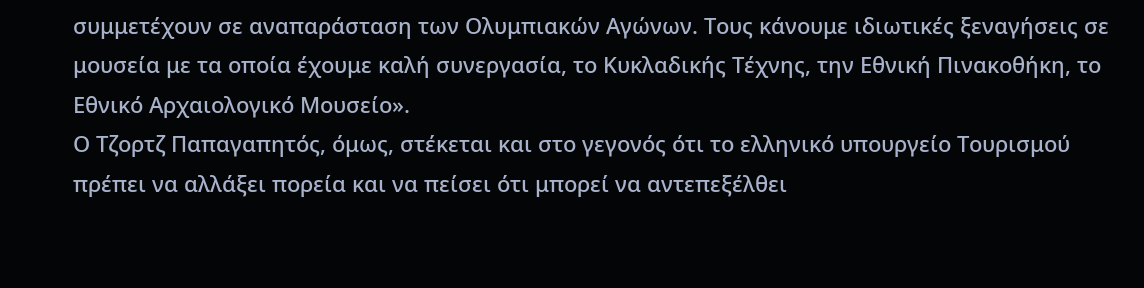συμμετέχουν σε αναπαράσταση των Ολυμπιακών Αγώνων. Tους κάνουμε ιδιωτικές ξεναγήσεις σε μουσεία με τα οποία έχουμε καλή συνεργασία, το Κυκλαδικής Τέχνης, την Εθνική Πινακοθήκη, το Εθνικό Αρχαιολογικό Μουσείο».
Ο Τζορτζ Παπαγαπητός, όμως, στέκεται και στο γεγονός ότι το ελληνικό υπουργείο Τουρισμού πρέπει να αλλάξει πορεία και να πείσει ότι μπορεί να αντεπεξέλθει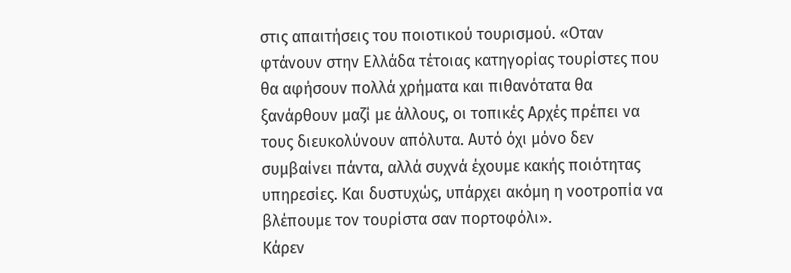στις απαιτήσεις του ποιοτικού τουρισμού. «Οταν φτάνουν στην Ελλάδα τέτοιας κατηγορίας τουρίστες που θα αφήσουν πολλά χρήματα και πιθανότατα θα ξανάρθουν μαζί με άλλους, οι τοπικές Αρχές πρέπει να τους διευκολύνουν απόλυτα. Αυτό όχι μόνο δεν συμβαίνει πάντα, αλλά συχνά έχουμε κακής ποιότητας υπηρεσίες. Και δυστυχώς, υπάρχει ακόμη η νοοτροπία να βλέπουμε τον τουρίστα σαν πορτοφόλι».
Κάρεν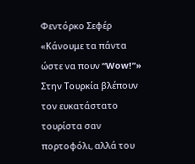Φεντόρκο Σεφέρ
«Κάνουμε τα πάντα ώστε να πουν “Wow!”»
Στην Τουρκία βλέπουν τον ευκατάστατο τουρίστα σαν πορτοφόλι, αλλά του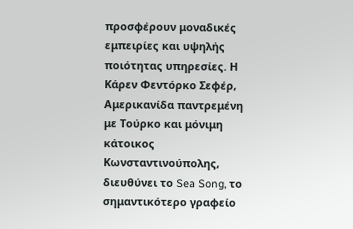προσφέρουν μοναδικές εμπειρίες και υψηλής ποιότητας υπηρεσίες. Η Κάρεν Φεντόρκο Σεφέρ, Αμερικανίδα παντρεμένη με Τούρκο και μόνιμη κάτοικος Κωνσταντινούπολης, διευθύνει το Sea Song, το σημαντικότερο γραφείο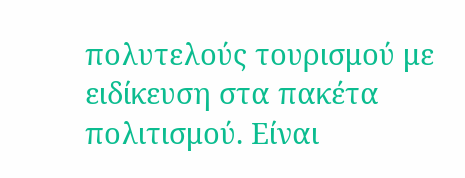πολυτελούς τουρισμού με ειδίκευση στα πακέτα πολιτισμού. Είναι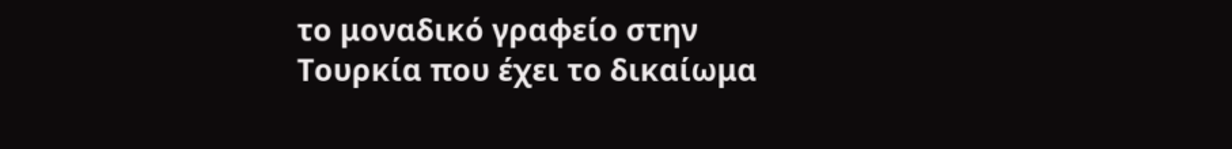το μοναδικό γραφείο στην Τουρκία που έχει το δικαίωμα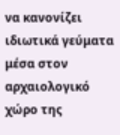να κανονίζει ιδιωτικά γεύματα μέσα στον αρχαιολογικό χώρο της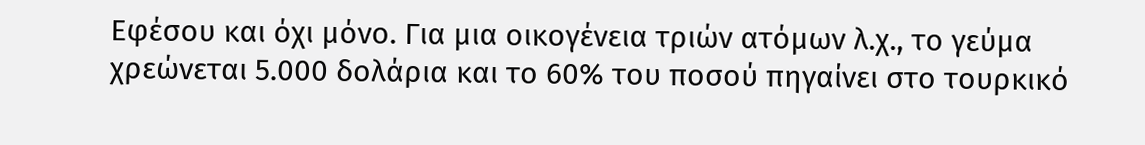Εφέσου και όχι μόνο. Για μια οικογένεια τριών ατόμων λ.χ., το γεύμα χρεώνεται 5.000 δολάρια και το 60% του ποσού πηγαίνει στο τουρκικό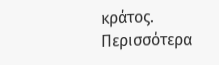κράτος.
Περισσότερα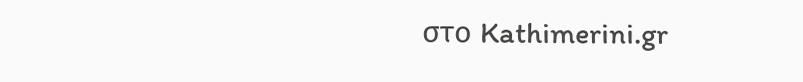στο Kathimerini.gr